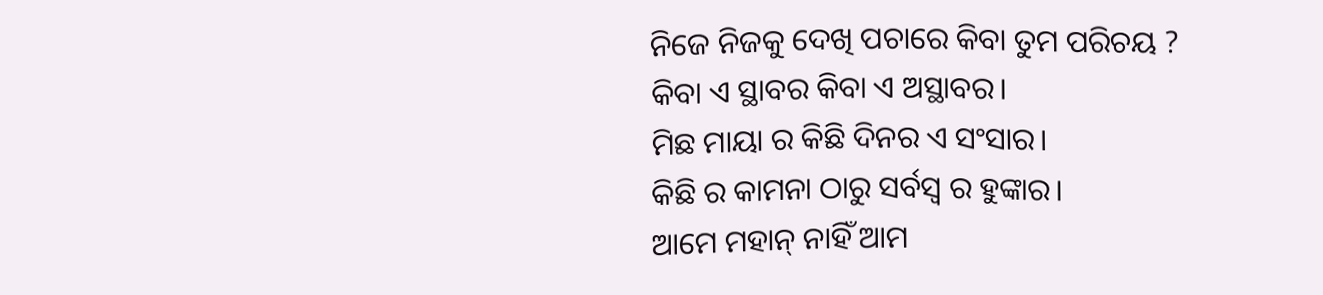ନିଜେ ନିଜକୁ ଦେଖି ପଚାରେ କିବା ତୁମ ପରିଚୟ ?
କିବା ଏ ସ୍ଥାବର କିବା ଏ ଅସ୍ଥାବର।
ମିଛ ମାୟା ର କିଛି ଦିନର ଏ ସଂସାର।
କିଛି ର କାମନା ଠାରୁ ସର୍ବସ୍ଵ ର ହୁଙ୍କାର।
ଆମେ ମହାନ୍ ନାହିଁ ଆମ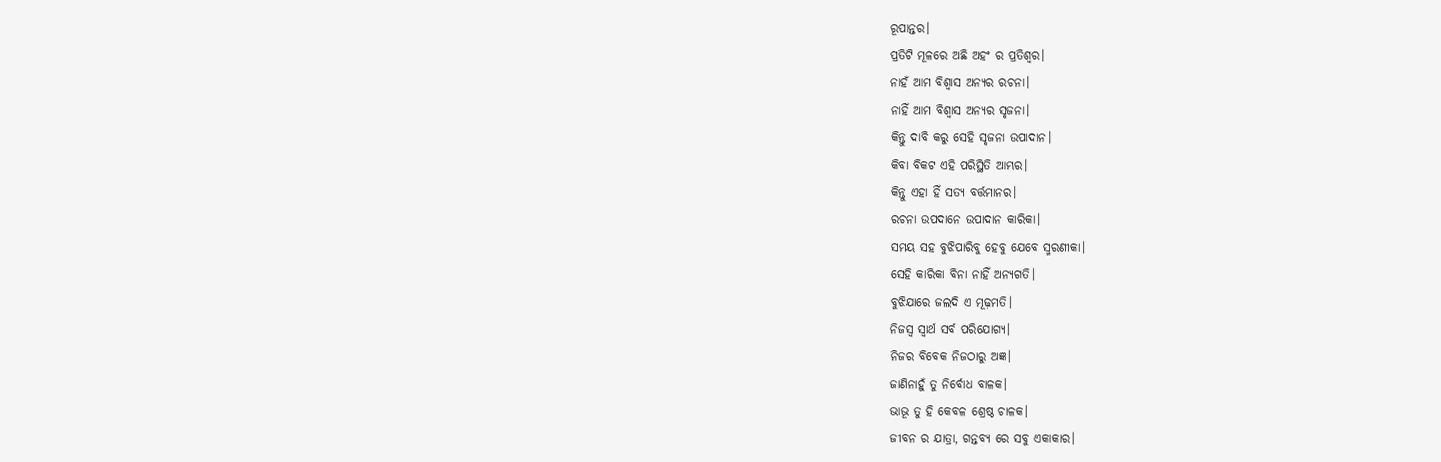ରୂପାନ୍ତର।
ପ୍ରତିଟି ମୂଳରେ ଅଛି ଅହଂ ର ପ୍ରତିଶ୍ୱର।
ନାହଁ ଆମ ବିଶ୍ୱାସ ଅନ୍ୟର ରଚନା।
ନାହିଁ ଆମ ବିଶ୍ୱାସ ଅନ୍ୟର ସୃଜନା।
କିନ୍ତୁ ଦାବି କରୁ ସେହି ସୃଜନା ଉପାଦାନ।
କିବା ବିକଟ ଏହି ପରିସ୍ଥିତି ଆମ୍ଭର।
କିନ୍ତୁ ଏହା ହିଁ ସତ୍ୟ ବର୍ତ୍ତମାନର।
ରଚନା ଉପଦାନେ ଉପାଦାନ କାରିକା।
ସମୟ ସହ ବୁଝିପାରିବୁ ହେବୁ ଯେବେ ସ୍ମରଣୀକା।
ସେହି କାରିକା ବିନା ନାହିଁ ଅନ୍ୟଗତି।
ବୁଝିଯାରେ ଜଲଦି ଏ ମୂଢ଼ମତି।
ନିଜସ୍ୱ ସ୍ୱାର୍ଥ ସର୍ବ ପରିଯୋଗ୍ୟ।
ନିଜର ବିବେକ ନିଜଠାରୁ ଅଜ୍ଞ।
ଜାଣିନାହୁଁ ତୁ ନିର୍ବୋଧ ବାଳକ।
ଭାଭୂ ତୁ ହି କେବଳ ଶ୍ରେଷ୍ଠ ଚାଳକ।
ଜୀବନ ର ଯାତ୍ରା, ଗନ୍ତବ୍ୟ ରେ ସବୁ ଏକାକାର।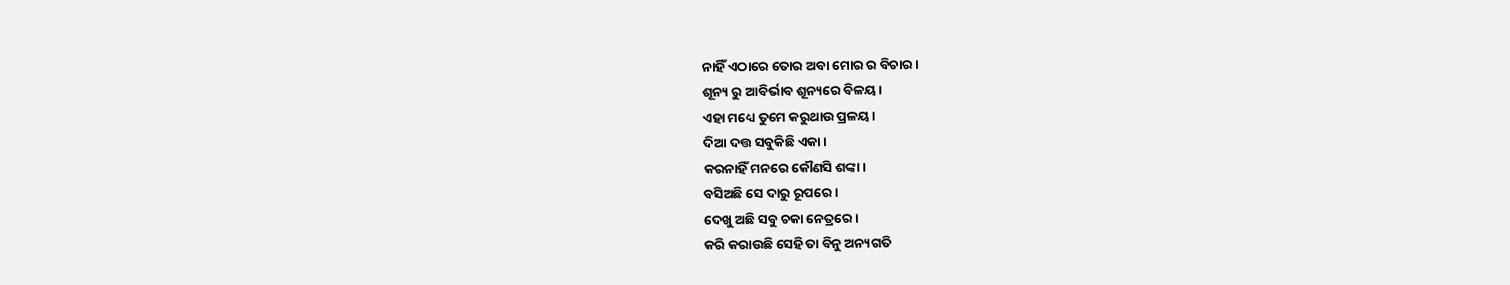ନାହିଁ ଏଠାରେ ତୋର ଅବା ମୋର ର ବିଚାର।
ଶୂନ୍ୟ ରୁ ଆବିର୍ଭାବ ଶୂନ୍ୟରେ ବିଳୟ।
ଏହା ମଧ୍ୟେ ତୁମେ କରୁଥାଉ ପ୍ରଳୟ।
ଦିଆ ଦତ୍ତ ସବୁକିଛି ଏକା।
କରନାହିଁ ମନରେ କୌଣସି ଶଙ୍କା।
ବସିଅଛି ସେ ଦାରୁ ରୂପରେ।
ଦେଖୁ ଅଛି ସବୁ ଚକା ନେତ୍ରରେ।
କରି କରାଉଛି ସେହି ତା ବିନୁ ଅନ୍ୟଗତି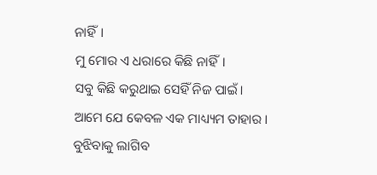ନାହିଁ।
ମୁ ମୋର ଏ ଧରାରେ କିଛି ନାହିଁ।
ସବୁ କିଛି କରୁଥାଇ ସେହିଁ ନିଜ ପାଇଁ।
ଆମେ ଯେ କେବଳ ଏକ ମାଧ୍ୟ୍ୟମ ତାହାର।
ବୁଝିବାକୁ ଲାଗିବ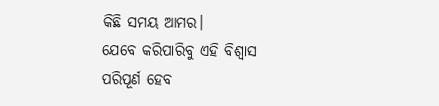କିଛି ସମୟ ଆମର।
ଯେବେ କରିପାରିବୁ ଏହି ବିଶ୍ୱାସ
ପରିପୂର୍ଣ ହେବ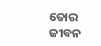ତୋର ଜୀବନ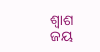ଶ୍ୱାଶ
ଜୟ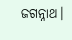ଜଗନ୍ନାଥ।